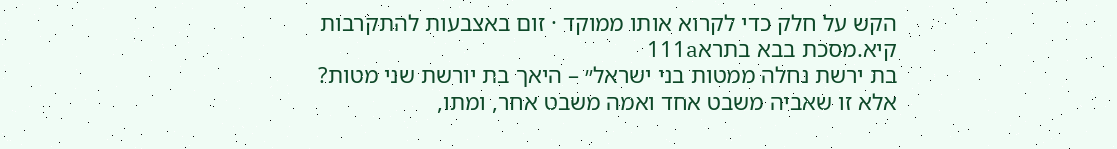הקש על חלק כדי לקרוא אותו ממוקד · זום באצבעות להתקרבות
קיא.מסכת בבא בתרא111a
בת ירשת נחלה ממטות בני ישראל״ – היאך בת יורשת שני מטות? אלא זו שאביה משבט אחד ואמה משבט אחר, ומתו,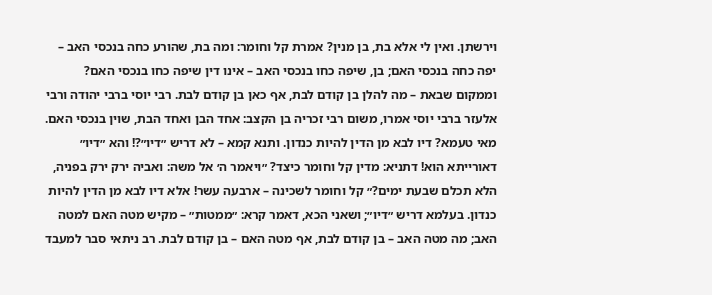וירשתן. ואין לי אלא בת, בן מנין? אמרת קל וחומר: ומה בת, שהורע כחה בנכסי האב – יפה כחה בנכסי האם; בן, שיפה כחו בנכסי האב – אינו דין שיפה כחו בנכסי האם? וממקום שבאת – מה להלן בן קודם לבת, אף כאן בן קודם לבת. רבי יוסי ברבי יהודה ורבי אלעזר ברבי יוסי אמרו, משום רבי זכריה בן הקצב: אחד הבן ואחד הבת, שוין בנכסי האם. מאי טעמא? דיו לבא מן הדין להיות כנדון. ותנא קמא – לא דריש ״דיו״?! והא ״דיו״ דאורייתא הוא! דתניא: מדין קל וחומר כיצד? ״ויאמר ה׳ אל משה: ואביה ירק ירק בפניה, הלא תכלם שבעת ימים?״ קל וחומר לשכינה – ארבעה עשר! אלא דיו לבא מן הדין להיות כנדון. בעלמא דריש ״דיו״; ושאני הכא, דאמר קרא: ״ממטות״ – מקיש מטה האם למטה האב; מה מטה האב – בן קודם לבת, אף מטה האם – בן קודם לבת. רב ניתאי סבר למעבד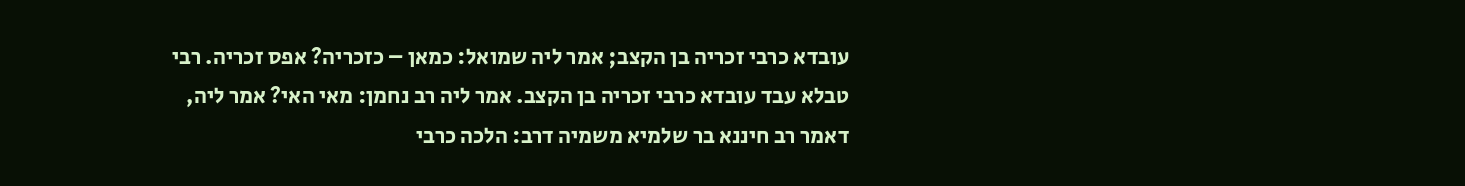עובדא כרבי זכריה בן הקצב; אמר ליה שמואל: כמאן – כזכריה? אפס זכריה. רבי טבלא עבד עובדא כרבי זכריה בן הקצב. אמר ליה רב נחמן: מאי האי? אמר ליה, דאמר רב חיננא בר שלמיא משמיה דרב: הלכה כרבי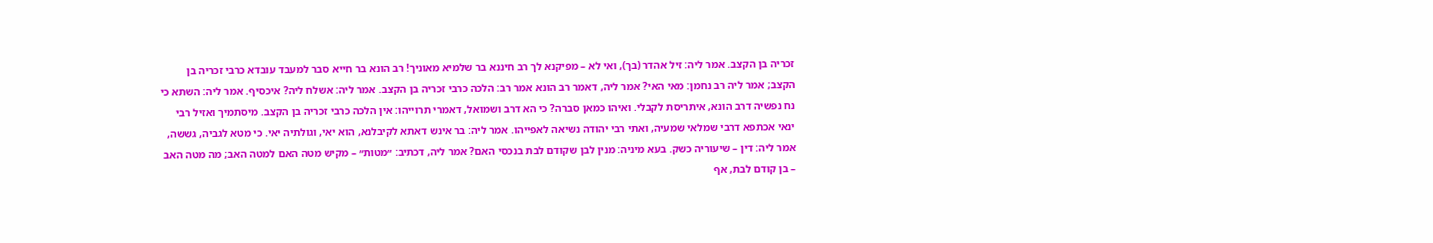זכריה בן הקצב. אמר ליה: זיל אהדר (בך), ואי לא – מפיקנא לך רב חיננא בר שלמיא מאוניך! רב הונא בר חייא סבר למעבד עובדא כרבי זכריה בן הקצב; אמר ליה רב נחמן: מאי האי? אמר ליה, דאמר רב הונא אמר רב: הלכה כרבי זכריה בן הקצב. אמר ליה: אשלח ליה? איכסיף. אמר ליה: השתא כי נח נפשיה דרב הונא, איתריסת לקבלי. ואיהו כמאן סברה? כי הא דרב ושמואל, דאמרי תרוייהו: אין הלכה כרבי זכריה בן הקצב. מיסתמיך ואזיל רבי ינאי אכתפא דרבי שמלאי שמעיה, ואתי רבי יהודה נשיאה לאפייהו. אמר ליה: בר אינש דאתא לקיבלנא, הוא יאי, וגולתיה יאי. כי מטא לגביה, גששה, אמר ליה: דין – שיעוריה כשק. בעא מיניה: מנין לבן שקודם לבת בנכסי האם? אמר ליה, דכתיב: ״מטות״ – מקיש מטה האם למטה האב; מה מטה האב – בן קודם לבת, אף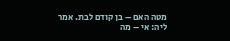מטה האם – בן קודם לבת. אמר ליה: אי – מה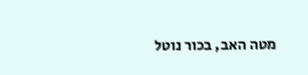מטה האב, בכור נוטל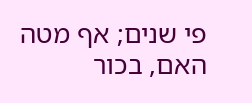פי שנים; אף מטה האם, בכור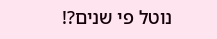נוטל פי שנים?!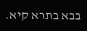בבא בתרא קיא.